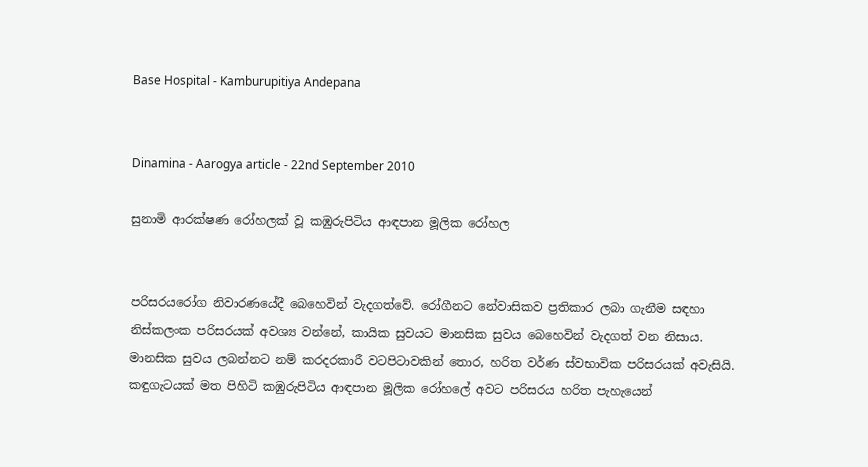Base Hospital - Kamburupitiya Andepana


Dinamina - Aarogya article - 22nd September 2010

සුනාමි ආරක්ෂණ රෝහලක් වූ කඹුරුපිටිය ආඳපාන මූලික රෝහල


පරිසරයරෝග නිවාරණයේදී බෙහෙවින් වැදගත්වේ. රෝගීනට නේවාසිකව ප්‍රතිකාර ලබා ගැනීම සඳහා නිස්කලංක පරිසරයක් අවශ්‍ය වන්නේ, කායික සුවයට මානසික සුවය බෙහෙවින් වැදගත් වන නිසාය.
මානසික සුවය ලබන්නට නම් කරදරකාරී වටපිටාවකින් තොර, හරිත වර්ණ ස්වභාවික පරිසරයක් අවැසියි.
කඳුගැටයක් මත පිහිටි කඹුරුපිටිය ආඳපාන මූලික රෝහලේ අවට පරිසරය හරිත පැහැයෙන්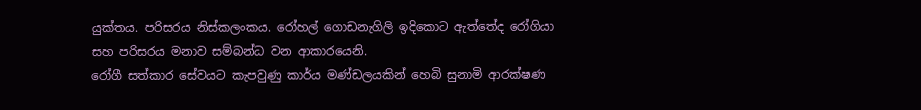යුක්තය. පරිසරය නිස්කලංකය. රෝහල් ගොඩනැගිලි ඉදිකොට ඇත්තේද රෝගියා සහ පරිසරය මනාව සම්බන්ධ වන ආකාරයෙනි.
රෝගී සත්කාර සේවයට කැපවුණු කාර්ය මණ්ඩලයකින් හෙබි සුනාමි ආරක්ෂණ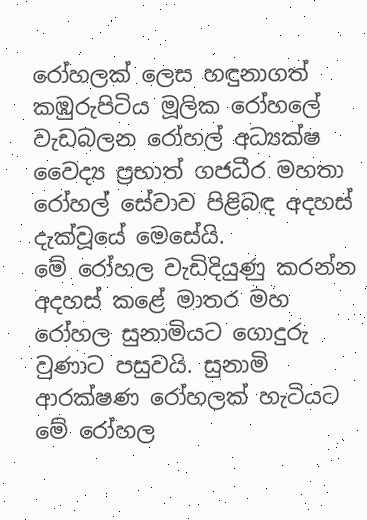රෝහලක් ලෙස හඳුනාගත් කඹුරුපිටිය මූලික රෝහලේ වැඩබලන රෝහල් අධ්‍යක්ෂ වෛද්‍ය ප්‍රභාත් ගජධීර මහතා රෝහල් සේවාව පිළිබඳ අදහස් දැක්වූයේ මෙසේයි.
මේ රෝහල වැඩිදියුණු කරන්න අදහස් කළේ මාතර මහ රෝහල සුනාමියට ගොදුරු වුණාට පසුවයි. සුනාමි ආරක්ෂණ රෝහලක් හැටියට මේ රෝහල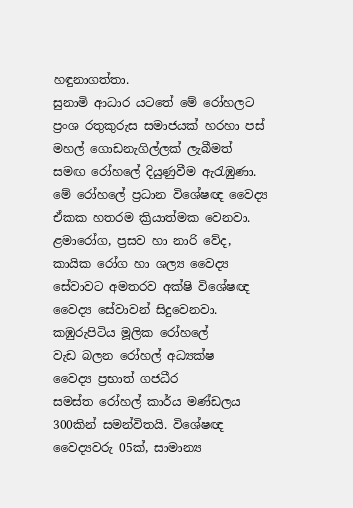හඳුනාගත්තා.
සුනාමි ආධාර යටතේ මේ රෝහලට ප්‍රංශ රතුකුරුස සමාජයක් හරහා පස් මහල් ගොඩනැගිල්ලක් ලැබීමත් සමඟ රෝහලේ දියුණුවීම ඇරැඹුණා.
මේ රෝහලේ ප්‍රධාන විශේෂඥ වෛද්‍ය ඒකක හතරම ක්‍රියාත්මක වෙනවා. ළමාරෝග, ප්‍රසව හා නාරි වේද, කායික රෝග හා ශල්‍ය වෛද්‍ය සේවාවට අමතරව අක්ෂි විශේෂඥ වෛද්‍ය සේවාවන් සිදුවෙනවා.
කඹුරුපිටිය මූලික රෝහලේ
වැඩ බලන රෝහල් අධ්‍යක්ෂ
වෛද්‍ය ප්‍රභාත් ගජධීර
සමස්ත රෝහල් කාර්ය මණ්ඩලය 300කින් සමන්විතයි. විශේෂඥ වෛද්‍යවරු 05ක්, සාමාන්‍ය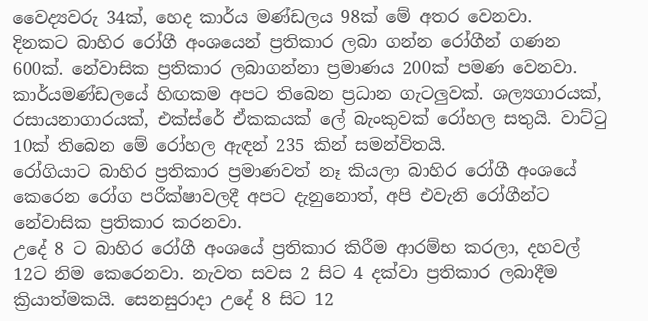වෛද්‍යවරු 34ක්, හෙද කාර්ය මණ්ඩලය 98ක් මේ අතර වෙනවා.
දිනකට බාහිර රෝගී අංශයෙන් ප්‍රතිකාර ලබා ගන්න රෝගීන් ගණන 600ක්. නේවාසික ප්‍රතිකාර ලබාගන්නා ප්‍රමාණය 200ක් පමණ වෙනවා. කාර්යමණ්ඩලයේ හිඟකම අපට තිබෙන ප්‍රධාන ගැටලුවක්. ශල්‍යගාරයක්, රසායනාගාරයක්, එක්ස්රේ ඒකකයක් ලේ බැංකුවක් රෝහල සතුයි. වාට්ටු 10ක් තිබෙන මේ රෝහල ඇඳන් 235 කින් සමන්විතයි.
රෝගියාට බාහිර ප්‍රතිකාර ප්‍රමාණවත් නෑ කියලා බාහිර රෝගී අංශයේ කෙරෙන රෝග පරීක්ෂාවලදී අපට දැනුනොත්, අපි එවැනි රෝගීන්ට නේවාසික ප්‍රතිකාර කරනවා.
උදේ 8 ට බාහිර රෝගී අංශයේ ප්‍රතිකාර කිරීම ආරම්භ කරලා, දහවල් 12ට නිම කෙරෙනවා. නැවත සවස 2 සිට 4 දක්වා ප්‍රතිකාර ලබාදීම ක්‍රියාත්මකයි. සෙනසුරාදා උදේ 8 සිට 12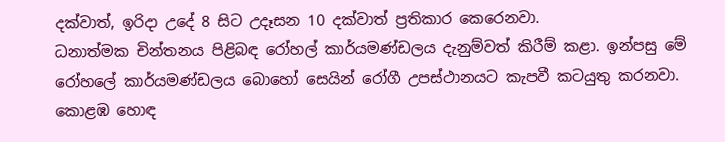දක්වාත්, ඉරිදා උදේ 8 සිට උදෑසන 10 දක්වාත් ප්‍රතිකාර කෙරෙනවා.
ධනාත්මක චින්තනය පිළිබඳ රෝහල් කාර්යමණ්ඩලය දැනුම්වත් කිරීම් කළා. ඉන්පසු මේ රෝහලේ කාර්යමණ්ඩලය බොහෝ සෙයින් රෝගී උපස්ථානයට කැපවී කටයුතු කරනවා.
කොළඹ හොඳ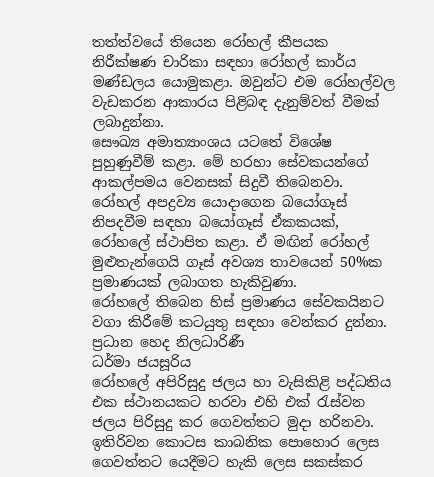තත්ත්වයේ තියෙන රෝහල් කීපයක නිරීක්ෂණ චාරිකා සඳහා රෝහල් කාර්ය මණ්ඩලය යොමුකළා. ඔවුන්ට එම රෝහල්වල වැඩකරන ආකාරය පිළිබඳ දැනුම්වත් වීමක් ලබාදුන්නා.
සෞඛ්‍ය අමාත්‍යාංශය යටතේ විශේෂ පුහුණුවීම් කළා. මේ හරහා සේවකයන්ගේ ආකල්පමය වෙනසක් සිදුවී තිබෙනවා.
රෝහල් අපද්‍රව්‍ය යොදාගෙන බයෝගෑස් නිපදවීම සඳහා බයෝගෑස් ඒකකයක්, රෝහලේ ස්ථාපිත කළා. ඒ මඟින් රෝහල් මුළුතැන්ගෙයි ගෑස් අවශ්‍ය තාවයෙන් 50%ක ප්‍රමාණයක් ලබාගත හැකිවුණා.
රෝහලේ තිබෙන හිස් ප්‍රමාණය සේවකයිනට වගා කිරීමේ කටයුතු සඳහා වෙන්කර දුන්නා.
ප්‍රධාන හෙද නිලධාරිණී
ධර්මා ජයසූරිය
රෝහලේ අපිරිසුදු ජලය හා වැසිකිළි පද්ධතිය එක ස්ථානයකට හරවා එහි එක් රැස්වන ජලය පිරිසුදු කර ගෙවත්තට මුදා හරිනවා. ඉතිරිවන කොටස කාබනික පොහොර ලෙස ගෙවත්තට යෙදීමට හැකි ලෙස සකස්කර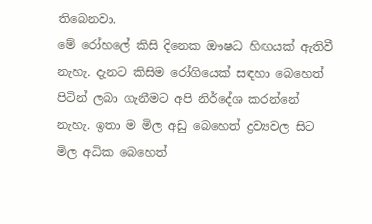තිබෙනවා.
මේ රෝහලේ කිසි දිනෙක ඖෂධ හිඟයක් ඇතිවී නැහැ. දැනට කිසිම රෝගියෙක් සඳහා බෙහෙත් පිටින් ලබා ගැනීමට අපි නිර්දේශ කරන්නේ නැහැ. ඉතා ම මිල අඩු බෙහෙත් ද්‍රව්‍යවල සිට මිල අධික බෙහෙත්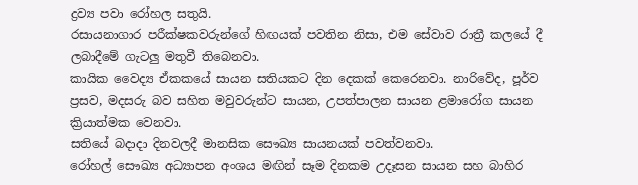ද්‍රව්‍ය පවා රෝහල සතුයි.
රසායනාගාර පරීක්ෂකවරුන්ගේ හිඟයක් පවතින නිසා, එම සේවාව රාත්‍රී කලයේ දී ලබාදීමේ ගැටලු මතුවී තිබෙනවා.
කායික වෛද්‍ය ඒකකයේ සායන සතියකට දින දෙකක් කෙරෙනවා. නාරිවේද, පූර්ව ප්‍රසව, මදසරු බව සහිත මවුවරුන්ට සායන, උපත්පාලන සායන ළමාරෝග සායන ක්‍රියාත්මක වෙනවා.
සතියේ බදාදා දිනවලදී මානසික සෞඛ්‍ය සායනයක් පවත්වනවා.
රෝහල් සෞඛ්‍ය අධ්‍යාපන අංශය මඟින් සෑම දිනකම උදෑසන සායන සහ බාහිර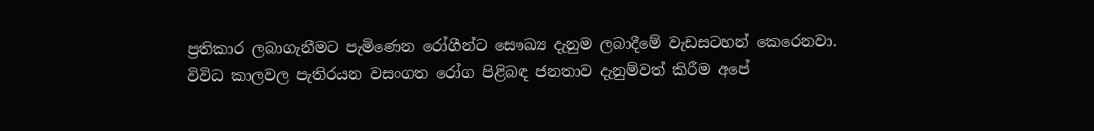ප්‍රතිකාර ලබාගැනීමට පැමිණෙන රෝගීන්ට සෞඛ්‍ය දැනුම ලබාදීමේ වැඩසටහන් කෙරෙනවා.
විවිධ කාලවල පැතිරයන වසංගත රෝග පිළිබඳ ජනතාව දැනුම්වත් කිරීම අපේ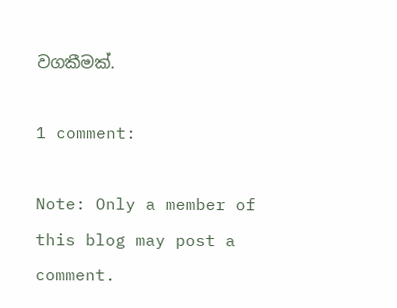වගකීමක්.

1 comment:

Note: Only a member of this blog may post a comment.